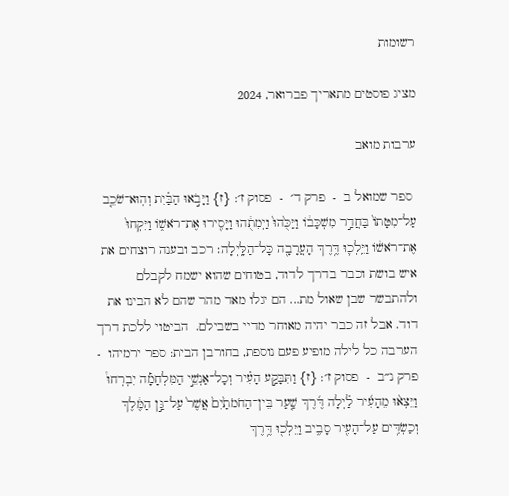רשומות

מציג פוסטים מתאריך פברואר, 2024

ערבות מואב

 ספר שמואל ב  -  פרק ד׳  -  פסוק ז׳: {ז} וַיָּבֹ֣אוּ הַבַּ֗יִת וְהֽוּא־שֹׁכֵ֤ב עַל־מִטָּתוֹ֙ בַּחֲדַ֣ר מִשְׁכָּב֔וֹ וַיַּכֻּ֙הוּ֙ וַיְמִתֻ֔הוּ וַיָּסִ֖ירוּ אֶת־רֹאשׁ֑וֹ וַיִּקְחוּ֙ אֶת־רֹאשׁ֔וֹ וַיֵּֽלְכ֛וּ דֶּ֥רֶךְ הָעֲרָבָ֖ה כָּל־הַלָּֽיְלָה׃ רכב ובענה רוצחים את איש בושת וכבר בדרך לדוד, בטוחים שהוא ישמח לקבלם ולהתבשר שבן שאול מת... הם יגלו מאד מהר שהם לא הבינו את דוד. אבל זה כבר יהיה מאוחר מדיי בשבילם.  הביטוי ללכת דרך הערבה כל לילה מופיע פעם נוספת, בחורבן הבית: ספר ירמיהו  -  פרק נ״ב  -  פסוק ז׳: {ז} וַתִּבָּקַ֣ע הָעִ֗יר וְכָל־אַנְשֵׁ֣י הַמִּלְחָמָ֡ה יִבְרְחוּ֩ וַיֵּצְא֨וּ מֵהָעִ֜יר לַ֗יְלָה דֶּ֜רֶךְ שַׁ֤עַר בֵּין־הַחֹמֹתַ֙יִם֙ אֲשֶׁר֙ עַל־גַּ֣ן הַמֶּ֔לֶךְ וְכַשְׂדִּ֥ים עַל־הָעִ֖יר סָבִ֑יב וַיֵּלְכ֖וּ דֶּ֥רֶךְ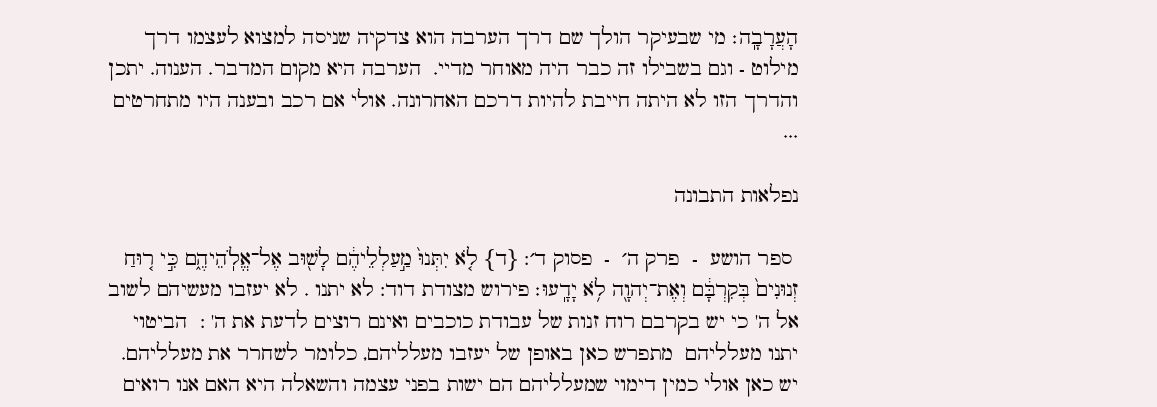הָעֲרָבָֽה׃ מי שבעיקר הולך שם דרך הערבה הוא צדקיה שניסה למצוא לעצמו דרך מילוט - וגם בשבילו זה כבר היה מאוחר מדיי.  הערבה היא מקום המדבר. הענוה. יתכן והדרך הזו לא היתה חייבת להיות דרכם האחרונה. אולי אם רכב ובענה היו מתחרטים ...

נפלאות התבונה

 ספר הושע  -  פרק ה׳  -  פסוק ד׳: {ד} לֹ֤א יִתְּנוּ֙ מַ֣עַלְלֵיהֶ֔ם לָשׁ֖וּב אֶל־אֱלֹֽהֵיהֶ֑ם כִּ֣י ר֤וּחַ זְנוּנִים֙ בְּקִרְבָּ֔ם וְאֶת־יְהוָ֖ה לֹ֥א יָדָֽעוּ׃ פירוש מצודת דוד: לא יתנו . לא יעזבו מעשיהם לשוב אל ה' כי יש בקרבם רוח זנות של עבודת כוכבים ואינם רוצים לדעת את ה' :  הביטוי יתנו מעלליהם  מתפרש כאן באופן של יעזבו מעלליהם, כלומר לשחרר את מעלליהם. יש כאן אולי כמין דימוי שמעלליהם הם ישות בפני עצמה והשאלה היא האם אנו רואים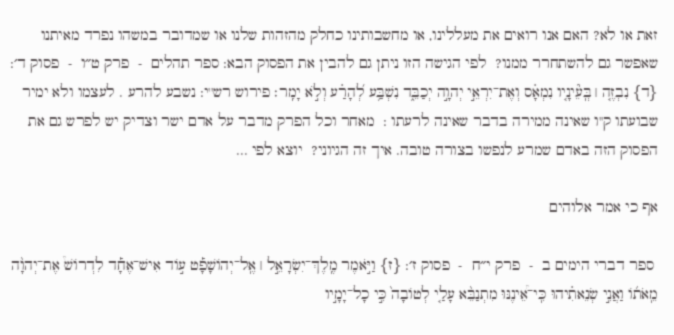זאת או לא? האם אנו רואים את מעללינו, או מחשבותינו כחלק מהזהות שלנו או שמדובר במשהו נפרד מאיתנו שאפשר גם להשתחרר ממנו?  לפי הגישה הזו ניתן גם להבין את הפסוק הבא: ספר תהלים  -  פרק ט״ו  -  פסוק ד׳: {ד} נִבְזֶ֤ה ׀ בְּֽעֵ֘ינָ֤יו נִמְאָ֗ס וְאֶת־יִרְאֵ֣י יְהוָ֣ה יְכַבֵּ֑ד נִשְׁבַּ֥ע לְ֝הָרַ֗ע וְלֹ֣א יָמִֽר׃ פירוש רש''י: נשבע להרע . לעצמו ולא ימיר שבועתו ק''ו שאינה ממירה בדבר שאינה לרעתו :  מאחר וכל הפרק מדבר על אדם ישר וצדיק יש לפרש גם את הפסוק הזה באדם שמרע לנפשו בצורה טובה. איך זה הגיוני?  יוצא לפי ...

אף כי אמר אלוהים

 ספר דברי הימים ב  -  פרק י״ח  -  פסוק ז׳: {ז} וַיֹּ֣אמֶר מֶֽלֶךְ־יִשְׂרָאֵ֣ל ׀ אֶֽל־יְהוֹשָׁפָ֡ט ע֣וֹד אִישׁ־אֶחָ֡ד לִדְרוֹשׁ֩ אֶת־יְהוָ֨ה מֵֽאֹת֜וֹ וַאֲנִ֣י שְׂנֵאתִ֗יהוּ כִּֽי־אֵ֠ינֶנּוּ מִתְנַבֵּ֨א עָלַ֤י לְטוֹבָה֙ כִּ֣י כָל־יָמָ֣יו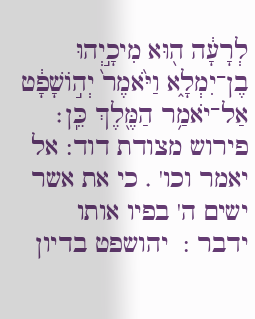לְרָעָ֔ה ה֖וּא מִיכָ֣יְהוּ בֶן־יִמְלָ֑א וַיֹּ֙אמֶר֙ יְה֣וֹשָׁפָ֔ט אַל־יֹאמַ֥ר הַמֶּ֖לֶךְ כֵּֽן׃ פירוש מצודת דוד: אל יאמר וכו' . כי את אשר ישים ה' בפיו אותו ידבר :  יהושפט בדיון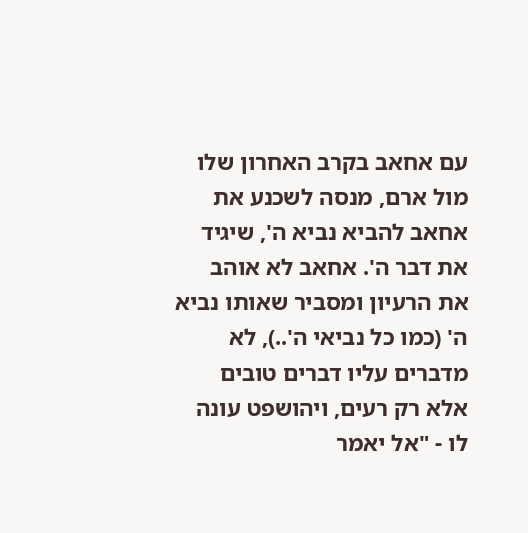עם אחאב בקרב האחרון שלו מול ארם, מנסה לשכנע את אחאב להביא נביא ה', שיגיד את דבר ה'. אחאב לא אוהב את הרעיון ומסביר שאותו נביא ה' (כמו כל נביאי ה'..), לא מדברים עליו דברים טובים אלא רק רעים, ויהושפט עונה לו - "אל יאמר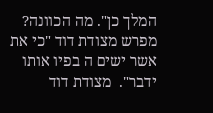המלך כן". מה הכוונה? מפרש מצודת דוד "כי את אשר ישים ה בפיו אותו ידבר".  מצודת דוד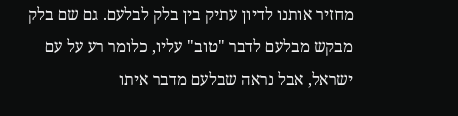מחזיר אותנו לדיון עתיק בין בלק לבלעם. גם שם בלק מבקש מבלעם לדבר "טוב" עליו, כלומר רע על עם ישראל, אבל נראה שבלעם מדבר איתו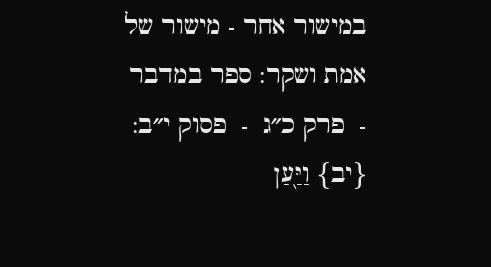במישור אחר - מישור של אמת ושקר: ספר במדבר  -  פרק כ״ג  -  פסוק י״ב: {יב} וַיַּ֖עַן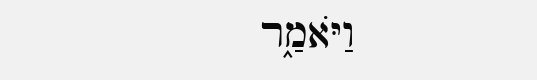וַיֹּאמַ֑ר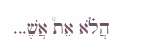הֲלֹ֗א אֵת֩ אֲשֶׁ...